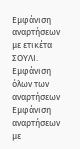Εμφάνιση αναρτήσεων με ετικέτα ΣΟΥΛΙ. Εμφάνιση όλων των αναρτήσεων
Εμφάνιση αναρτήσεων με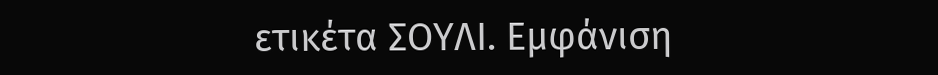ετικέτα ΣΟΥΛΙ. Εμφάνιση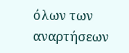όλων των αναρτήσεων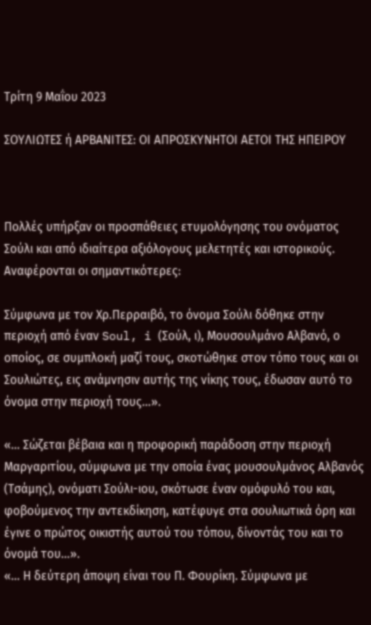Τρίτη 9 Μαΐου 2023

ΣΟΥΛΙΩΤΕΣ ή ΑΡΒΑΝΙΤΕΣ: ΟΙ ΑΠΡΟΣΚΥΝΗΤΟΙ ΑΕΤΟΙ ΤΗΣ ΗΠΕΙΡΟΥ



Πολλές υπήρξαν οι προσπάθειες ετυμολόγησης του ονόματος Σούλι και από ιδιαίτερα αξιόλογους μελετητές και ιστορικούς. Αναφέρονται οι σημαντικότερες:

Σύμφωνα με τον Χρ.Περραιβό, το όνομα Σούλι δόθηκε στην περιοχή από έναν Soul, i (Σούλ, ι), Μουσουλμάνο Αλβανό, ο οποίος, σε συμπλοκή μαζί τους, σκοτώθηκε στον τόπο τους και οι Σουλιώτες, εις ανάμνησιν αυτής της νίκης τους, έδωσαν αυτό το όνομα στην περιοχή τους…».

«… Σώζεται βέβαια και η προφορική παράδοση στην περιοχή Μαργαριτίου, σύμφωνα με την οποία ένας μουσουλμάνος Αλβανός (Τσάμης), ονόματι Σούλι-ιου, σκότωσε έναν ομόφυλό του και, φοβούμενος την αντεκδίκηση, κατέφυγε στα σουλιωτικά όρη και έγινε ο πρώτος οικιστής αυτού του τόπου, δίνοντάς του και το όνομά του…».
«… Η δεύτερη άποψη είναι του Π. Φουρίκη. Σύμφωνα με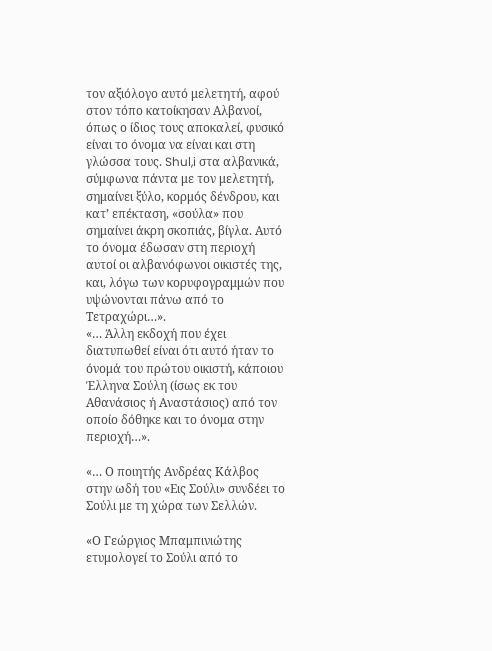τον αξιόλογο αυτό μελετητή, αφού στον τόπο κατοίκησαν Αλβανοί, όπως ο ίδιος τους αποκαλεί, φυσικό είναι το όνομα να είναι και στη γλώσσα τους. Shul,i στα αλβανικά, σύμφωνα πάντα με τον μελετητή, σημαίνει ξύλο, κορμός δένδρου, και κατ’ επέκταση, «σούλα» που σημαίνει άκρη σκοπιάς, βίγλα. Αυτό το όνομα έδωσαν στη περιοχή αυτοί οι αλβανόφωνοι οικιστές της, και, λόγω των κορυφογραμμών που υψώνονται πάνω από το Τετραχώρι…».
«… Άλλη εκδοχή που έχει διατυπωθεί είναι ότι αυτό ήταν το όνομά του πρώτου οικιστή, κάποιου Έλληνα Σούλη (ίσως εκ του Αθανάσιος ή Αναστάσιος) από τον οποίο δόθηκε και το όνομα στην περιοχή…».

«… Ο ποιητής Ανδρέας Κάλβος στην ωδή του «Εις Σούλι» συνδέει το Σούλι με τη χώρα των Σελλών.

«Ο Γεώργιος Μπαμπινιώτης ετυμολογεί το Σούλι από το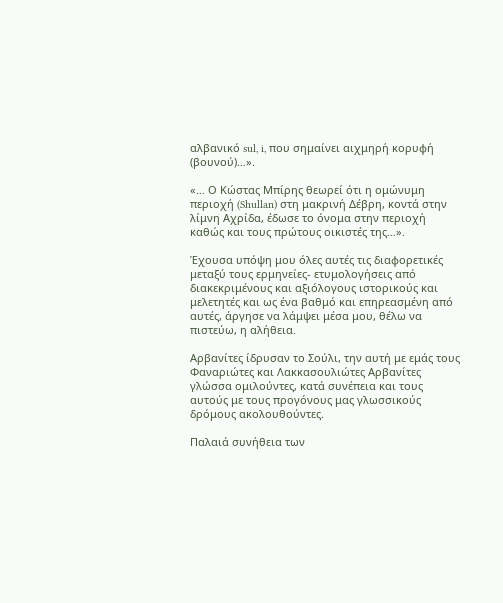αλβανικό sul, i, που σημαίνει αιχμηρή κορυφή (βουνού)…».

«… Ο Κώστας Μπίρης θεωρεί ότι η ομώνυμη περιοχή (Shullan) στη μακρινή Δέβρη, κοντά στην λίμνη Αχρίδα, έδωσε το όνομα στην περιοχή καθώς και τους πρώτους οικιστές της…».

Έχουσα υπόψη μου όλες αυτές τις διαφορετικές μεταξύ τους ερμηνείες- ετυμολογήσεις από διακεκριμένους και αξιόλογους ιστορικούς και μελετητές και ως ένα βαθμό και επηρεασμένη από αυτές, άργησε να λάμψει μέσα μου, θέλω να πιστεύω, η αλήθεια.

Αρβανίτες ίδρυσαν το Σούλι, την αυτή με εμάς τους Φαναριώτες και Λακκασουλιώτες Αρβανίτες γλώσσα ομιλούντες, κατά συνέπεια και τους αυτούς με τους προγόνους μας γλωσσικούς δρόμους ακολουθούντες.

Παλαιά συνήθεια των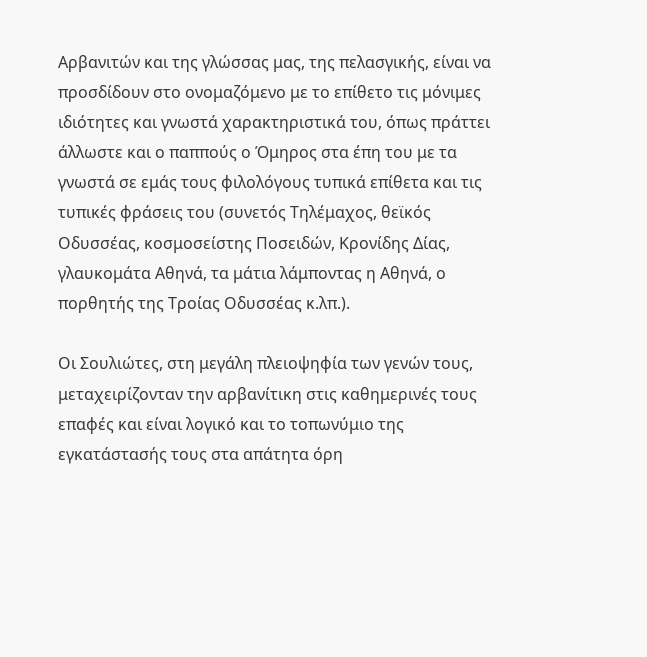Αρβανιτών και της γλώσσας μας, της πελασγικής, είναι να προσδίδουν στο ονομαζόμενο με το επίθετο τις μόνιμες ιδιότητες και γνωστά χαρακτηριστικά του, όπως πράττει άλλωστε και ο παππούς ο Όμηρος στα έπη του με τα γνωστά σε εμάς τους φιλολόγους τυπικά επίθετα και τις τυπικές φράσεις του (συνετός Τηλέμαχος, θεϊκός Οδυσσέας, κοσμοσείστης Ποσειδών, Κρονίδης Δίας, γλαυκομάτα Αθηνά, τα μάτια λάμποντας η Αθηνά, ο πορθητής της Τροίας Οδυσσέας κ.λπ.).

Οι Σουλιώτες, στη μεγάλη πλειοψηφία των γενών τους, μεταχειρίζονταν την αρβανίτικη στις καθημερινές τους επαφές και είναι λογικό και το τοπωνύμιο της εγκατάστασής τους στα απάτητα όρη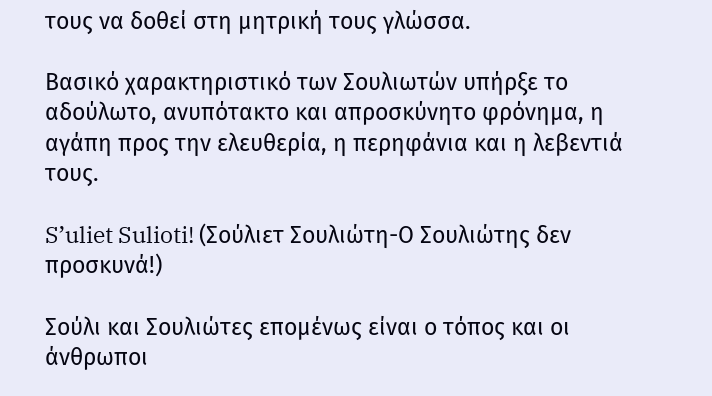τους να δοθεί στη μητρική τους γλώσσα.

Βασικό χαρακτηριστικό των Σουλιωτών υπήρξε το αδούλωτο, ανυπότακτο και απροσκύνητο φρόνημα, η αγάπη προς την ελευθερία, η περηφάνια και η λεβεντιά τους.

S’uliet Sulioti! (Σούλιετ Σουλιώτη-Ο Σουλιώτης δεν προσκυνά!)

Σούλι και Σουλιώτες επομένως είναι ο τόπος και οι άνθρωποι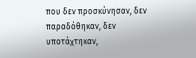που δεν προσκύνησαν, δεν παραδόθηκαν, δεν υποτάχτηκαν,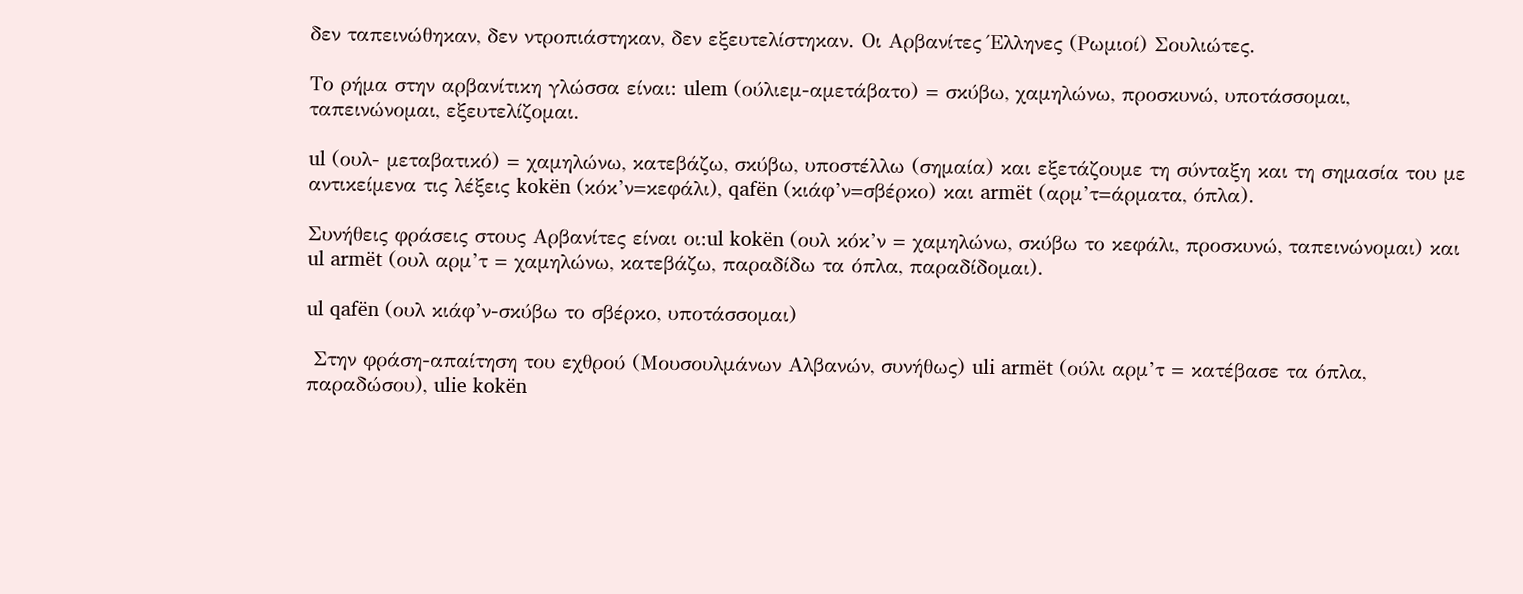δεν ταπεινώθηκαν, δεν ντροπιάστηκαν, δεν εξευτελίστηκαν. Οι Αρβανίτες Έλληνες (Ρωμιοί) Σουλιώτες.

Το ρήμα στην αρβανίτικη γλώσσα είναι: ulem (ούλιεμ-αμετάβατο) = σκύβω, χαμηλώνω, προσκυνώ, υποτάσσομαι, ταπεινώνομαι, εξευτελίζομαι.

ul (ουλ- μεταβατικό) = χαμηλώνω, κατεβάζω, σκύβω, υποστέλλω (σημαία) και εξετάζουμε τη σύνταξη και τη σημασία του με αντικείμενα τις λέξεις kokën (κόκ’ν=κεφάλι), qafën (κιάφ’ν=σβέρκο) και armët (αρμ’τ=άρματα, όπλα).

Συνήθεις φράσεις στους Αρβανίτες είναι οι:ul kokën (ουλ κόκ’ν = χαμηλώνω, σκύβω το κεφάλι, προσκυνώ, ταπεινώνομαι) και ul armët (ουλ αρμ’τ = χαμηλώνω, κατεβάζω, παραδίδω τα όπλα, παραδίδομαι).

ul qafën (ουλ κιάφ’ν-σκύβω το σβέρκο, υποτάσσομαι)

 Στην φράση-απαίτηση του εχθρού (Μουσουλμάνων Αλβανών, συνήθως) uli armët (ούλι αρμ’τ = κατέβασε τα όπλα, παραδώσου), ulie kokën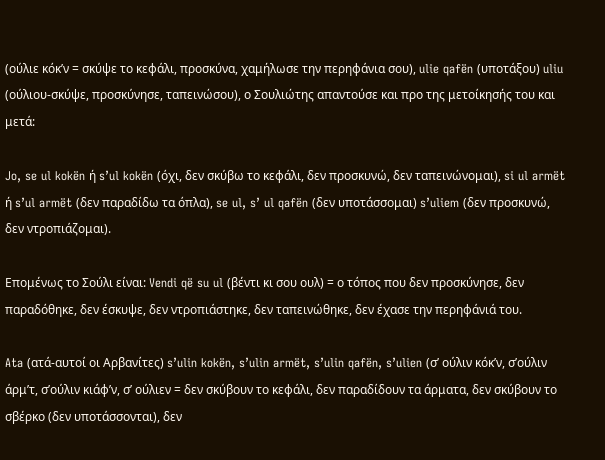(ούλιε κόκ’ν = σκύψε το κεφάλι, προσκύνα, χαμήλωσε την περηφάνια σου), ulie qafën (υποτάξου) uliu (ούλιου-σκύψε, προσκύνησε, ταπεινώσου), ο Σουλιώτης απαντούσε και προ της μετοίκησής του και μετά:

Jo, se ul kokën ή s’ul kokën (όχι, δεν σκύβω το κεφάλι, δεν προσκυνώ, δεν ταπεινώνομαι), si ul armët ή s’ul armët (δεν παραδίδω τα όπλα), se ul, s’ ul qafën (δεν υποτάσσομαι) s’uliem (δεν προσκυνώ, δεν ντροπιάζομαι).

Επομένως το Σούλι είναι: Vendi që su ul (βέντι κι σου ουλ) = ο τόπος που δεν προσκύνησε, δεν παραδόθηκε, δεν έσκυψε, δεν ντροπιάστηκε, δεν ταπεινώθηκε, δεν έχασε την περηφάνιά του.

Ata (ατά-αυτοί οι Αρβανίτες) s’ulin kokën, s’ulin armët, s’ulin qafën, s’ulien (σ’ ούλιν κόκ’ν, σ’ούλιν άρμ’τ, σ’ούλιν κιάφ’ν, σ’ ούλιεν = δεν σκύβουν το κεφάλι, δεν παραδίδουν τα άρματα, δεν σκύβουν το σβέρκο (δεν υποτάσσονται), δεν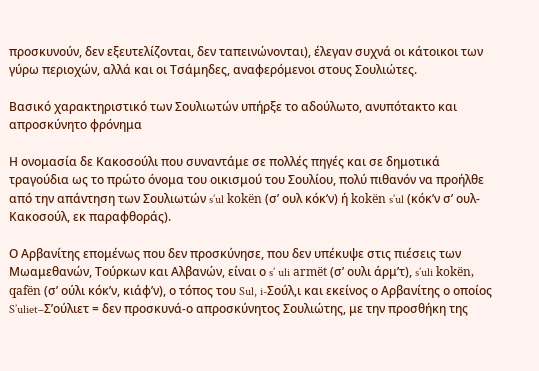προσκυνούν, δεν εξευτελίζονται, δεν ταπεινώνονται), έλεγαν συχνά οι κάτοικοι των γύρω περιοχών, αλλά και οι Τσάμηδες, αναφερόμενοι στους Σουλιώτες.

Βασικό χαρακτηριστικό των Σουλιωτών υπήρξε το αδούλωτο, ανυπότακτο και απροσκύνητο φρόνημα

Η ονομασία δε Κακοσούλι που συναντάμε σε πολλές πηγές και σε δημοτικά τραγούδια ως το πρώτο όνομα του οικισμού του Σουλίου, πολύ πιθανόν να προήλθε από την απάντηση των Σουλιωτών s’ul kokën (σ’ ουλ κόκ’ν) ή kokën s’ul (κόκ’ν σ’ ουλ-Κακοσούλ, εκ παραφθοράς).

Ο Αρβανίτης επομένως που δεν προσκύνησε, που δεν υπέκυψε στις πιέσεις των Μωαμεθανών, Τούρκων και Αλβανών, είναι ο s’ uli armët (σ’ ουλι άρμ’τ), s’uli kokën, qafën (σ’ ούλι κόκ’ν, κιάφ’ν), ο τόπος του Sul, i-Σούλ,ι και εκείνος ο Αρβανίτης ο οποίος S’uliet–Σ’ούλιετ = δεν προσκυνά-ο απροσκύνητος Σουλιώτης, με την προσθήκη της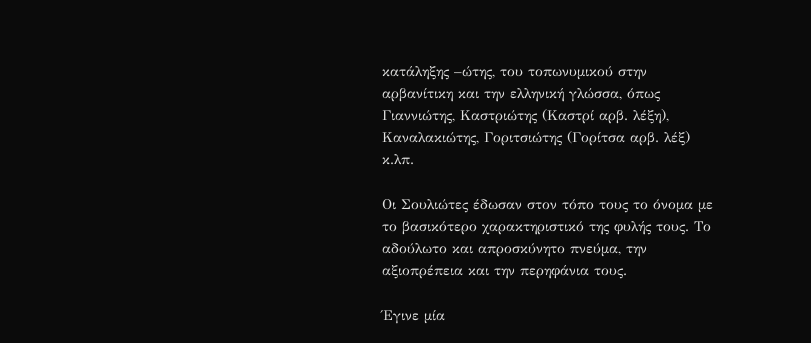κατάληξης –ώτης, του τοπωνυμικού στην αρβανίτικη και την ελληνική γλώσσα, όπως Γιαννιώτης, Καστριώτης (Καστρί αρβ. λέξη), Καναλακιώτης, Γοριτσιώτης (Γορίτσα αρβ. λέξ) κ.λπ.

Οι Σουλιώτες έδωσαν στον τόπο τους το όνομα με το βασικότερο χαρακτηριστικό της φυλής τους. Το αδούλωτο και απροσκύνητο πνεύμα, την αξιοπρέπεια και την περηφάνια τους.

Έγινε μία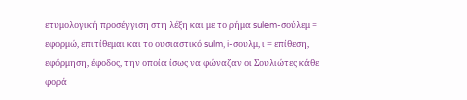ετυμολογική προσέγγιση στη λέξη και με το ρήμα sulem-σούλεμ = εφορμώ, επιτίθεμαι και το ουσιαστικό sulm, i-σουλμ, ι = επίθεση, εφόρμηση, έφοδος, την οποία ίσως να φώναζαν οι Σουλιώτες κάθε φορά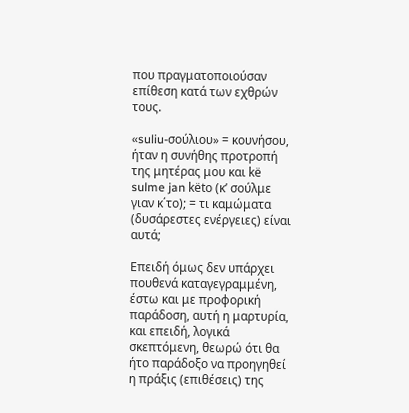που πραγματοποιούσαν επίθεση κατά των εχθρών τους.

«suliu-σούλιου» = κουνήσου, ήταν η συνήθης προτροπή της μητέρας μου και kë sulme jan këto (κ’ σούλμε γιαν κ΄το); = τι καμώματα (δυσάρεστες ενέργειες) είναι αυτά;

Επειδή όμως δεν υπάρχει πουθενά καταγεγραμμένη, έστω και με προφορική παράδοση, αυτή η μαρτυρία, και επειδή, λογικά σκεπτόμενη, θεωρώ ότι θα ήτο παράδοξο να προηγηθεί η πράξις (επιθέσεις) της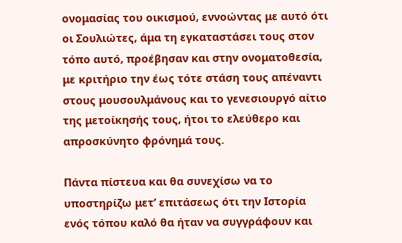ονομασίας του οικισμού, εννοώντας με αυτό ότι οι Σουλιώτες, άμα τη εγκαταστάσει τους στον τόπο αυτό, προέβησαν και στην ονοματοθεσία, με κριτήριο την έως τότε στάση τους απέναντι στους μουσουλμάνους και το γενεσιουργό αίτιο της μετοίκησής τους, ήτοι το ελεύθερο και απροσκύνητο φρόνημά τους.

Πάντα πίστευα και θα συνεχίσω να το υποστηρίζω μετ’ επιτάσεως ότι την Ιστορία ενός τόπου καλό θα ήταν να συγγράφουν και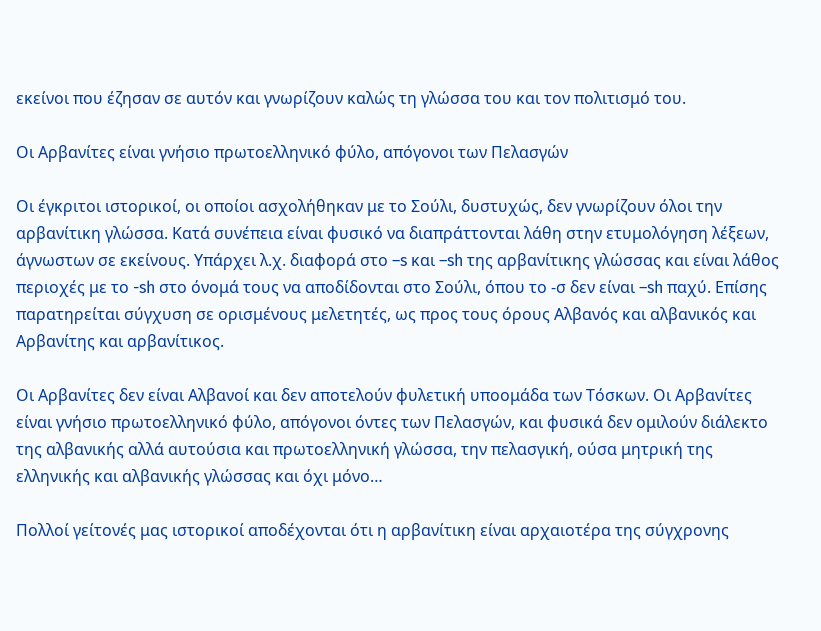εκείνοι που έζησαν σε αυτόν και γνωρίζουν καλώς τη γλώσσα του και τον πολιτισμό του.

Οι Αρβανίτες είναι γνήσιο πρωτοελληνικό φύλο, απόγονοι των Πελασγών

Οι έγκριτοι ιστορικοί, οι οποίοι ασχολήθηκαν με το Σούλι, δυστυχώς, δεν γνωρίζουν όλοι την αρβανίτικη γλώσσα. Κατά συνέπεια είναι φυσικό να διαπράττονται λάθη στην ετυμολόγηση λέξεων, άγνωστων σε εκείνους. Υπάρχει λ.χ. διαφορά στο –s και –sh της αρβανίτικης γλώσσας και είναι λάθος περιοχές με το -sh στο όνομά τους να αποδίδονται στο Σούλι, όπου το -σ δεν είναι –sh παχύ. Επίσης παρατηρείται σύγχυση σε ορισμένους μελετητές, ως προς τους όρους Αλβανός και αλβανικός και Αρβανίτης και αρβανίτικος.

Οι Αρβανίτες δεν είναι Αλβανοί και δεν αποτελούν φυλετική υποομάδα των Τόσκων. Οι Αρβανίτες είναι γνήσιο πρωτοελληνικό φύλο, απόγονοι όντες των Πελασγών, και φυσικά δεν ομιλούν διάλεκτο της αλβανικής αλλά αυτούσια και πρωτοελληνική γλώσσα, την πελασγική, ούσα μητρική της ελληνικής και αλβανικής γλώσσας και όχι μόνο…

Πολλοί γείτονές μας ιστορικοί αποδέχονται ότι η αρβανίτικη είναι αρχαιοτέρα της σύγχρονης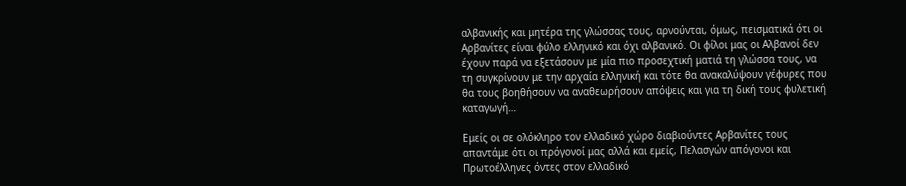αλβανικής και μητέρα της γλώσσας τους, αρνούνται, όμως, πεισματικά ότι οι Αρβανίτες είναι φύλο ελληνικό και όχι αλβανικό. Οι φίλοι μας οι Αλβανοί δεν έχουν παρά να εξετάσουν με μία πιο προσεχτική ματιά τη γλώσσα τους, να τη συγκρίνουν με την αρχαία ελληνική και τότε θα ανακαλύψουν γέφυρες που θα τους βοηθήσουν να αναθεωρήσουν απόψεις και για τη δική τους φυλετική καταγωγή…

Εμείς οι σε ολόκληρο τον ελλαδικό χώρο διαβιούντες Αρβανίτες τους απαντάμε ότι οι πρόγονοί μας αλλά και εμείς, Πελασγών απόγονοι και Πρωτοέλληνες όντες στον ελλαδικό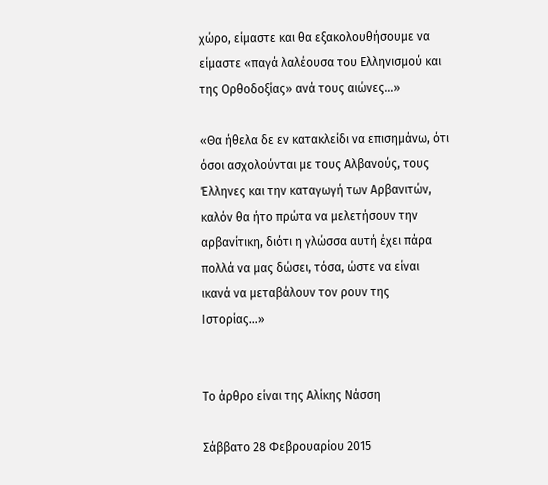χώρο, είμαστε και θα εξακολουθήσουμε να είμαστε «παγά λαλέουσα του Ελληνισμού και της Ορθοδοξίας» ανά τους αιώνες…»

«Θα ήθελα δε εν κατακλείδι να επισημάνω, ότι όσοι ασχολούνται με τους Αλβανούς, τους Έλληνες και την καταγωγή των Αρβανιτών, καλόν θα ήτο πρώτα να μελετήσουν την αρβανίτικη, διότι η γλώσσα αυτή έχει πάρα πολλά να μας δώσει, τόσα, ώστε να είναι ικανά να μεταβάλουν τον ρουν της Ιστορίας…»


Το άρθρο είναι της Αλίκης Νάσση

Σάββατο 28 Φεβρουαρίου 2015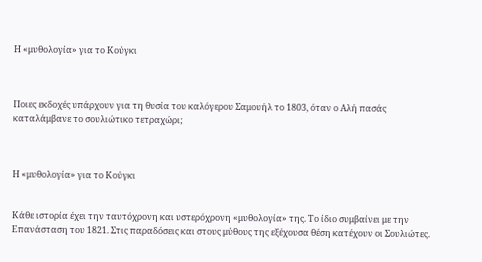Η «μυθολογία» για το Κούγκι



Ποιες εκδοχές υπάρχουν για τη θυσία του καλόγερου Σαμουήλ το 1803, όταν ο Αλή πασάς καταλάμβανε το σουλιώτικο τετραχώρι;



Η «μυθολογία» για το Κούγκι


Κάθε ιστορία έχει την ταυτόχρονη και υστερόχρονη «μυθολογία» της. Το ίδιο συμβαίνει με την Επανάσταση του 1821. Στις παραδόσεις και στους μύθους της εξέχουσα θέση κατέχουν οι Σουλιώτες.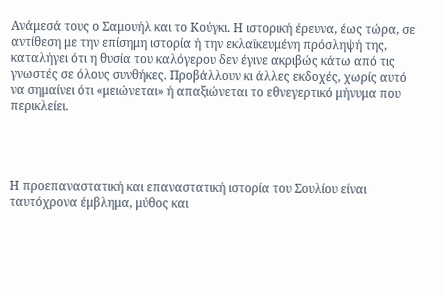Ανάμεσά τους ο Σαμουήλ και το Κούγκι. Η ιστορική έρευνα, έως τώρα, σε αντίθεση με την επίσημη ιστορία ή την εκλαϊκευμένη πρόσληψή της, καταλήγει ότι η θυσία του καλόγερου δεν έγινε ακριβώς κάτω από τις γνωστές σε όλους συνθήκες. Προβάλλουν κι άλλες εκδοχές, χωρίς αυτό να σημαίνει ότι «μειώνεται» ή απαξιώνεται το εθνεγερτικό μήνυμα που περικλείει.




Η προεπαναστατική και επαναστατική ιστορία του Σουλίου είναι ταυτόχρονα έμβλημα, μύθος και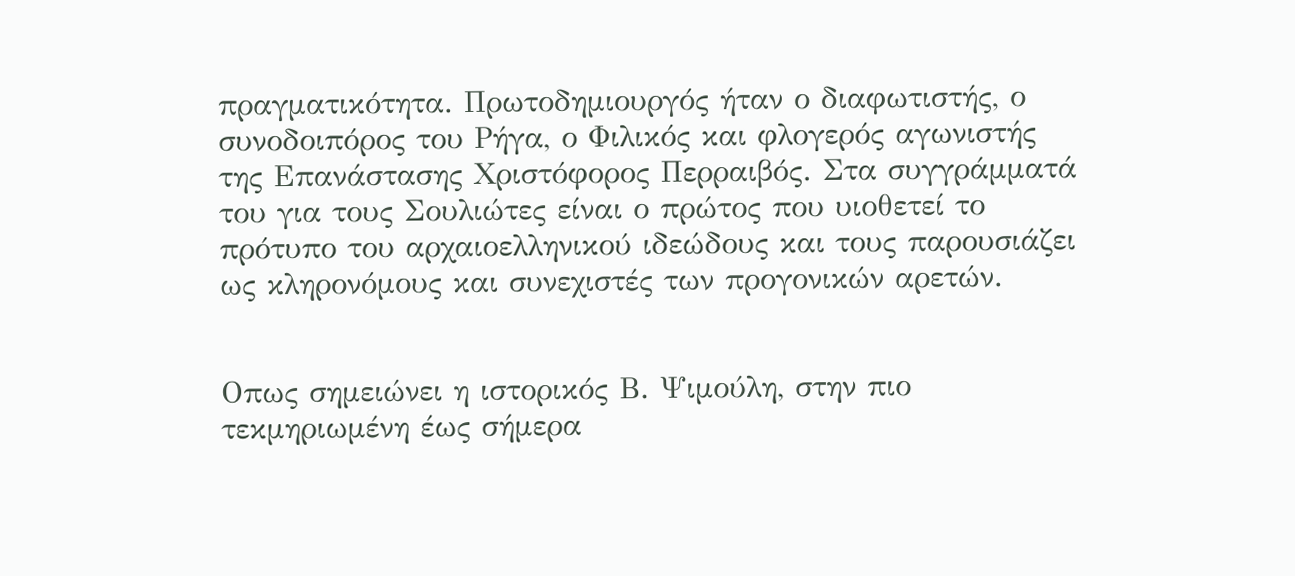πραγματικότητα. Πρωτοδημιουργός ήταν ο διαφωτιστής, ο συνοδοιπόρος του Ρήγα, ο Φιλικός και φλογερός αγωνιστής της Επανάστασης Χριστόφορος Περραιβός. Στα συγγράμματά του για τους Σουλιώτες είναι ο πρώτος που υιοθετεί το πρότυπο του αρχαιοελληνικού ιδεώδους και τους παρουσιάζει ως κληρονόμους και συνεχιστές των προγονικών αρετών.


Οπως σημειώνει η ιστορικός Β. Ψιμούλη, στην πιο τεκμηριωμένη έως σήμερα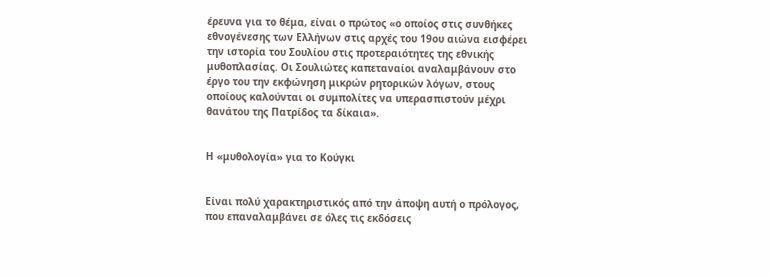έρευνα για το θέμα, είναι ο πρώτος «ο οποίος στις συνθήκες εθνογένεσης των Ελλήνων στις αρχές του 19ου αιώνα εισφέρει την ιστορία του Σουλίου στις προτεραιότητες της εθνικής μυθοπλασίας. Οι Σουλιώτες καπεταναίοι αναλαμβάνουν στο έργο του την εκφώνηση μικρών ρητορικών λόγων, στους οποίους καλούνται οι συμπολίτες να υπερασπιστούν μέχρι θανάτου της Πατρίδος τα δίκαια».


Η «μυθολογία» για το Κούγκι


Είναι πολύ χαρακτηριστικός από την άποψη αυτή ο πρόλογος, που επαναλαμβάνει σε όλες τις εκδόσεις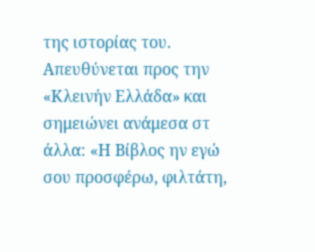της ιστορίας του. Απευθύνεται προς την «Κλεινήν Ελλάδα» και σημειώνει ανάμεσα στ άλλα: «Η Βίβλος ην εγώ σου προσφέρω, φιλτάτη,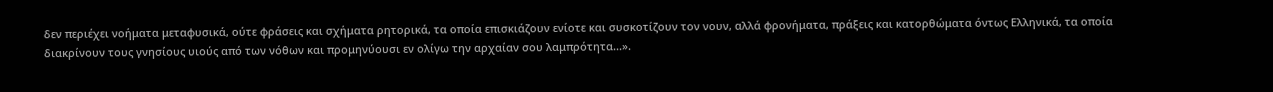δεν περιέχει νοήματα μεταφυσικά, ούτε φράσεις και σχήματα ρητορικά, τα οποία επισκιάζουν ενίοτε και συσκοτίζουν τον νουν, αλλά φρονήματα, πράξεις και κατορθώματα όντως Ελληνικά, τα οποία διακρίνουν τους γνησίους υιούς από των νόθων και προμηνύουσι εν ολίγω την αρχαίαν σου λαμπρότητα...».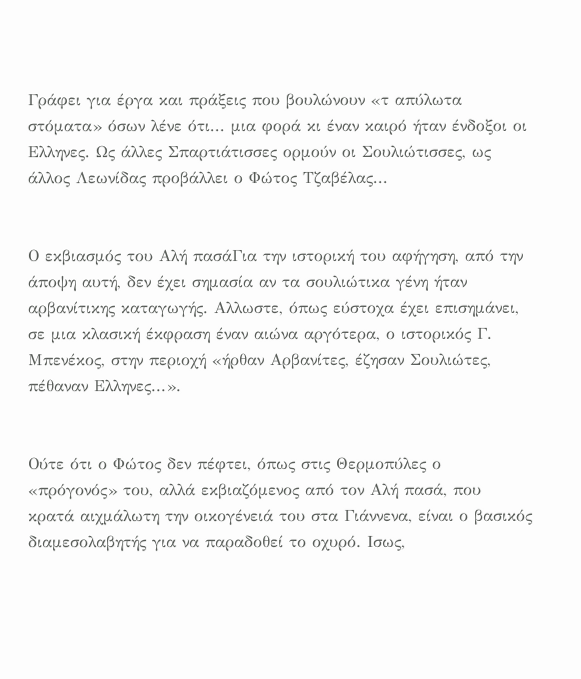Γράφει για έργα και πράξεις που βουλώνουν «τ απύλωτα στόματα» όσων λένε ότι... μια φορά κι έναν καιρό ήταν ένδοξοι οι Ελληνες. Ως άλλες Σπαρτιάτισσες ορμούν οι Σουλιώτισσες, ως άλλος Λεωνίδας προβάλλει ο Φώτος Τζαβέλας...


Ο εκβιασμός του Αλή πασάΓια την ιστορική του αφήγηση, από την άποψη αυτή, δεν έχει σημασία αν τα σουλιώτικα γένη ήταν αρβανίτικης καταγωγής. Αλλωστε, όπως εύστοχα έχει επισημάνει, σε μια κλασική έκφραση έναν αιώνα αργότερα, ο ιστορικός Γ. Μπενέκος, στην περιοχή «ήρθαν Αρβανίτες, έζησαν Σουλιώτες, πέθαναν Ελληνες...».


Ούτε ότι ο Φώτος δεν πέφτει, όπως στις Θερμοπύλες ο «πρόγονός» του, αλλά εκβιαζόμενος από τον Αλή πασά, που κρατά αιχμάλωτη την οικογένειά του στα Γιάννενα, είναι ο βασικός διαμεσολαβητής για να παραδοθεί το οχυρό. Ισως,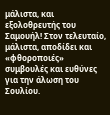μάλιστα, και εξολοθρευτής του Σαμουήλ! Στον τελευταίο, μάλιστα, αποδίδει και «φθοροποιές» συμβουλές και ευθύνες για την άλωση του Σουλίου.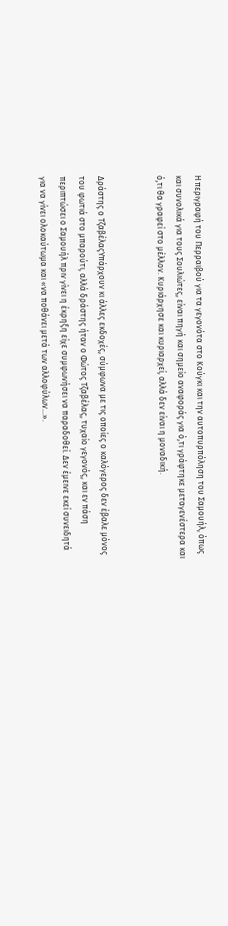Η περιγραφή του Περραιβού για τα γεγονότα στο Κούγκι και την αυτοπυρπόληση του Σαμουήλ, όπως και συνολικά για τους Σουλιώτες, είναι πηγή και σημείο αναφοράς για ό,τι γράφτηκε μεταγενέστερα και ό,τι θα γραφεί στο μέλλον. Κυριάρχησε και κυριαρχεί, αλλά δεν είναι η μοναδική.


Δράστης ο ΤζαβέλαςΥπάρχουν κι άλλες εκδοχές, σύμφωνα με τις οποίες ο καλόγερος δεν έβαλε μόνος του φωτιά στο μπαρούτι, αλλά δράστης ήταν ο Φώτος Τζαβέλας, τυχαίο γεγονός, και εν πάση περιπτώσει ο Σαμουήλ πριν γίνει η έκρηξη είχε συμφωνήσει να παραδοθεί. Δεν έμεινε εκεί συνειδητά για να γίνει ολοκαύτωμα και «να ποθάνει μετά των αλλοφύλων...».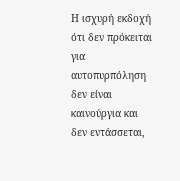Η ισχυρή εκδοχή ότι δεν πρόκειται για αυτοπυρπόληση δεν είναι καινούργια και δεν εντάσσεται,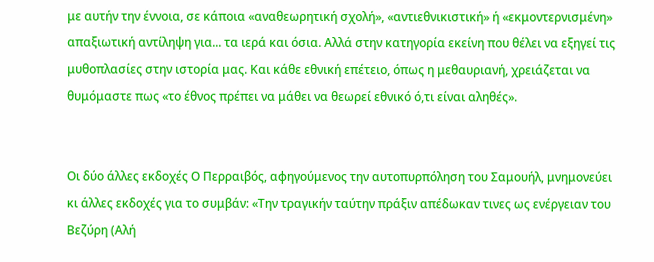με αυτήν την έννοια, σε κάποια «αναθεωρητική σχολή», «αντιεθνικιστική» ή «εκμοντερνισμένη» απαξιωτική αντίληψη για... τα ιερά και όσια. Αλλά στην κατηγορία εκείνη που θέλει να εξηγεί τις μυθοπλασίες στην ιστορία μας. Και κάθε εθνική επέτειο, όπως η μεθαυριανή, χρειάζεται να θυμόμαστε πως «το έθνος πρέπει να μάθει να θεωρεί εθνικό ό,τι είναι αληθές».


Οι δύο άλλες εκδοχές Ο Περραιβός, αφηγούμενος την αυτοπυρπόληση του Σαμουήλ, μνημονεύει κι άλλες εκδοχές για το συμβάν: «Την τραγικήν ταύτην πράξιν απέδωκαν τινες ως ενέργειαν του Βεζύρη (Αλή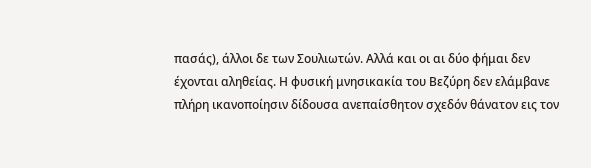πασάς), άλλοι δε των Σουλιωτών. Αλλά και οι αι δύο φήμαι δεν έχονται αληθείας. Η φυσική μνησικακία του Βεζύρη δεν ελάμβανε πλήρη ικανοποίησιν δίδουσα ανεπαίσθητον σχεδόν θάνατον εις τον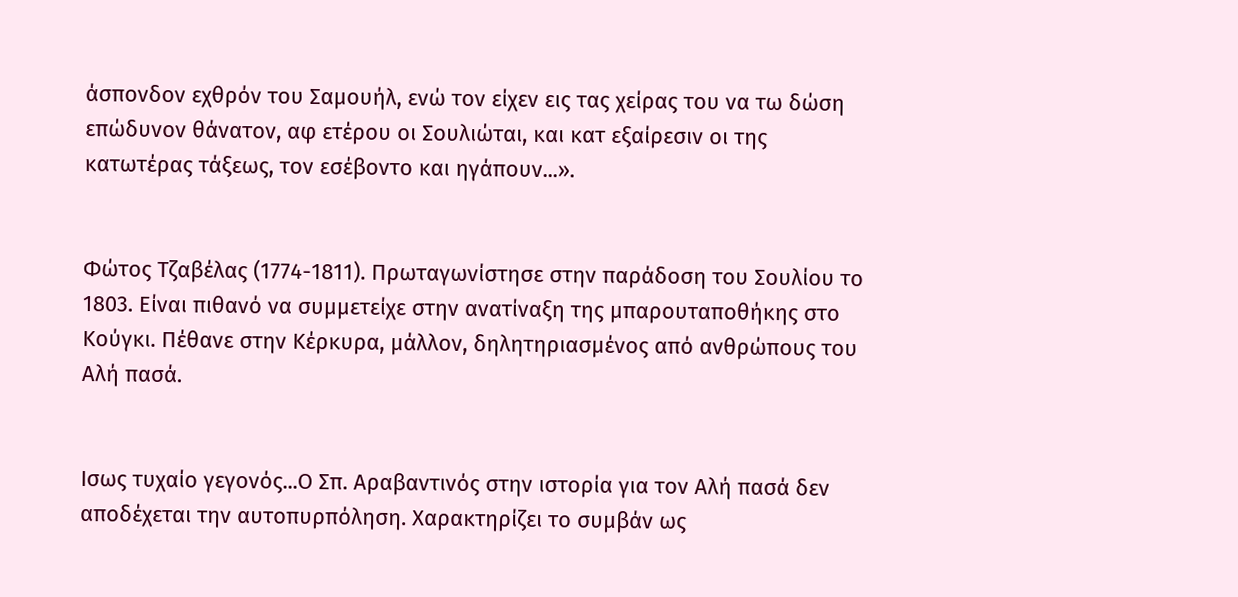άσπονδον εχθρόν του Σαμουήλ, ενώ τον είχεν εις τας χείρας του να τω δώση επώδυνον θάνατον, αφ ετέρου οι Σουλιώται, και κατ εξαίρεσιν οι της κατωτέρας τάξεως, τον εσέβοντο και ηγάπουν...».


Φώτος Τζαβέλας (1774-1811). Πρωταγωνίστησε στην παράδοση του Σουλίου το 1803. Είναι πιθανό να συμμετείχε στην ανατίναξη της μπαρουταποθήκης στο Κούγκι. Πέθανε στην Κέρκυρα, μάλλον, δηλητηριασμένος από ανθρώπους του Αλή πασά.


Ισως τυχαίο γεγονός...Ο Σπ. Αραβαντινός στην ιστορία για τον Αλή πασά δεν αποδέχεται την αυτοπυρπόληση. Χαρακτηρίζει το συμβάν ως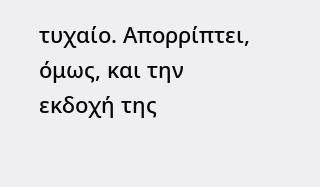τυχαίο. Απορρίπτει, όμως, και την εκδοχή της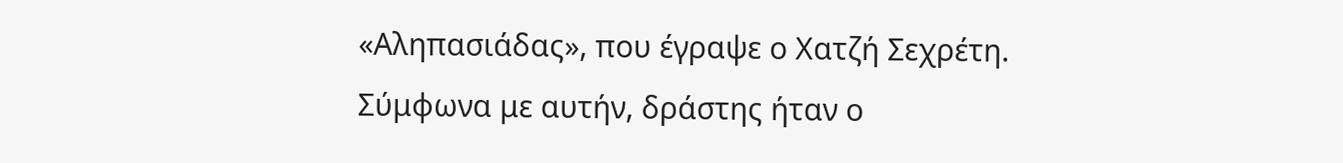«Αληπασιάδας», που έγραψε ο Χατζή Σεχρέτη. Σύμφωνα με αυτήν, δράστης ήταν ο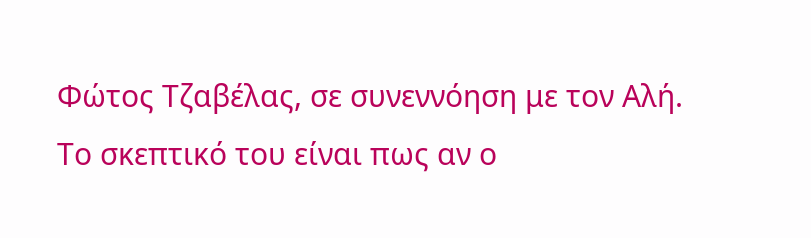Φώτος Τζαβέλας, σε συνεννόηση με τον Αλή. Το σκεπτικό του είναι πως αν ο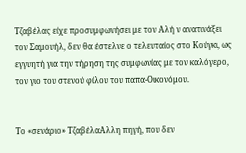Τζαβέλας είχε προσυμφωνήσει με τον Αλή ν ανατινάξει τον Σαμουήλ, δεν θα έστελνε ο τελευταίος στο Κούγκι, ως εγγυητή για την τήρηση της συμφωνίας με τον καλόγερο, τον γιο του στενού φίλου του παπα-Οικονόμου.


Το «σενάριο» ΤζαβέλαΑλλη πηγή, που δεν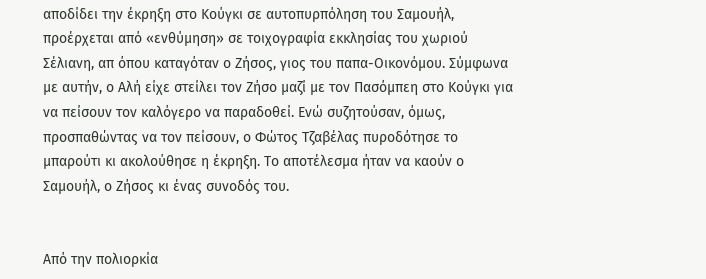αποδίδει την έκρηξη στο Κούγκι σε αυτοπυρπόληση του Σαμουήλ, προέρχεται από «ενθύμηση» σε τοιχογραφία εκκλησίας του χωριού Σέλιανη, απ όπου καταγόταν ο Ζήσος, γιος του παπα-Οικονόμου. Σύμφωνα με αυτήν, ο Αλή είχε στείλει τον Ζήσο μαζί με τον Πασόμπεη στο Κούγκι για να πείσουν τον καλόγερο να παραδοθεί. Ενώ συζητούσαν, όμως, προσπαθώντας να τον πείσουν, ο Φώτος Τζαβέλας πυροδότησε το μπαρούτι κι ακολούθησε η έκρηξη. Το αποτέλεσμα ήταν να καούν ο Σαμουήλ, ο Ζήσος κι ένας συνοδός του.


Από την πολιορκία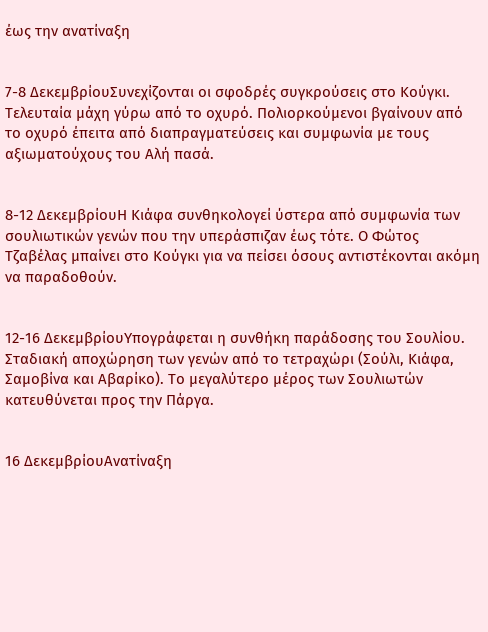έως την ανατίναξη


7-8 ΔεκεμβρίουΣυνεχίζονται οι σφοδρές συγκρούσεις στο Κούγκι. Τελευταία μάχη γύρω από το οχυρό. Πολιορκούμενοι βγαίνουν από το οχυρό έπειτα από διαπραγματεύσεις και συμφωνία με τους αξιωματούχους του Αλή πασά.


8-12 ΔεκεμβρίουΗ Κιάφα συνθηκολογεί ύστερα από συμφωνία των σουλιωτικών γενών που την υπεράσπιζαν έως τότε. Ο Φώτος Τζαβέλας μπαίνει στο Κούγκι για να πείσει όσους αντιστέκονται ακόμη να παραδοθούν.


12-16 ΔεκεμβρίουΥπογράφεται η συνθήκη παράδοσης του Σουλίου. Σταδιακή αποχώρηση των γενών από το τετραχώρι (Σούλι, Κιάφα, Σαμοβίνα και Αβαρίκο). Το μεγαλύτερο μέρος των Σουλιωτών κατευθύνεται προς την Πάργα.


16 ΔεκεμβρίουΑνατίναξη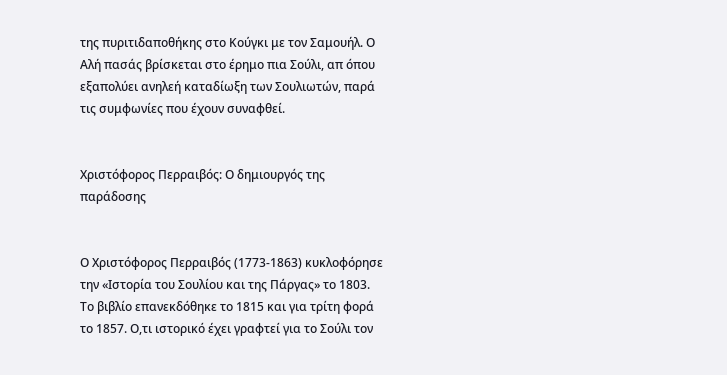της πυριτιδαποθήκης στο Κούγκι με τον Σαμουήλ. Ο Αλή πασάς βρίσκεται στο έρημο πια Σούλι, απ όπου εξαπολύει ανηλεή καταδίωξη των Σουλιωτών, παρά τις συμφωνίες που έχουν συναφθεί.


Χριστόφορος Περραιβός: Ο δημιουργός της παράδοσης


Ο Χριστόφορος Περραιβός (1773-1863) κυκλοφόρησε την «Ιστορία του Σουλίου και της Πάργας» το 1803. Το βιβλίο επανεκδόθηκε το 1815 και για τρίτη φορά το 1857. Ο,τι ιστορικό έχει γραφτεί για το Σούλι τον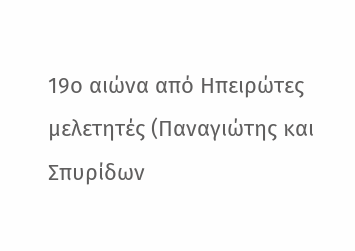19ο αιώνα από Ηπειρώτες μελετητές (Παναγιώτης και Σπυρίδων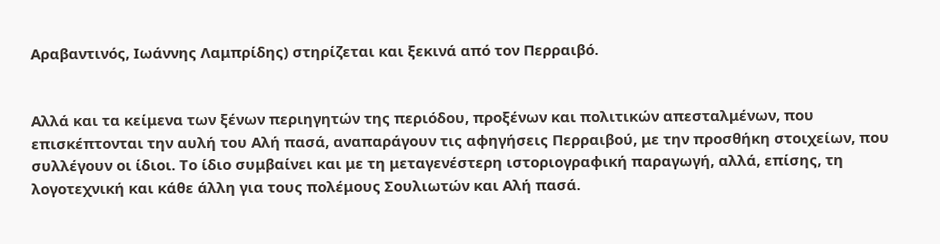Αραβαντινός, Ιωάννης Λαμπρίδης) στηρίζεται και ξεκινά από τον Περραιβό.


Αλλά και τα κείμενα των ξένων περιηγητών της περιόδου, προξένων και πολιτικών απεσταλμένων, που επισκέπτονται την αυλή του Αλή πασά, αναπαράγουν τις αφηγήσεις Περραιβού, με την προσθήκη στοιχείων, που συλλέγουν οι ίδιοι. Το ίδιο συμβαίνει και με τη μεταγενέστερη ιστοριογραφική παραγωγή, αλλά, επίσης, τη λογοτεχνική και κάθε άλλη για τους πολέμους Σουλιωτών και Αλή πασά.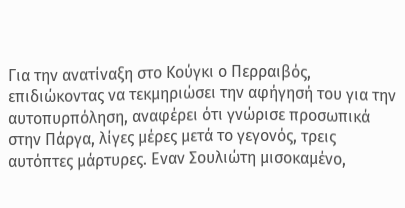Για την ανατίναξη στο Κούγκι ο Περραιβός, επιδιώκοντας να τεκμηριώσει την αφήγησή του για την αυτοπυρπόληση, αναφέρει ότι γνώρισε προσωπικά στην Πάργα, λίγες μέρες μετά το γεγονός, τρεις αυτόπτες μάρτυρες. Εναν Σουλιώτη μισοκαμένο,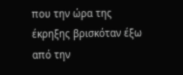που την ώρα της έκρηξης βρισκόταν έξω από την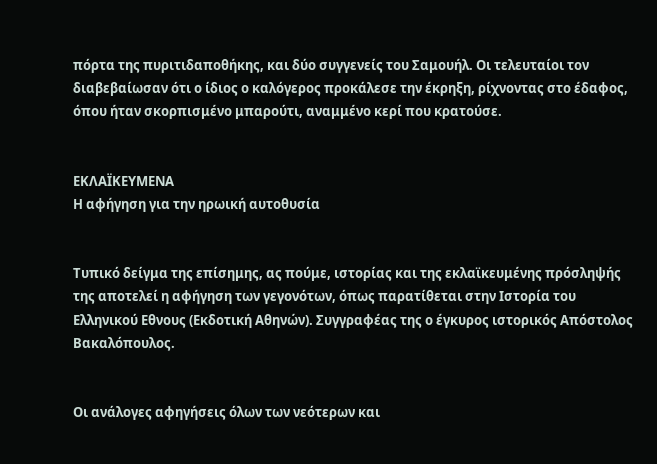πόρτα της πυριτιδαποθήκης, και δύο συγγενείς του Σαμουήλ. Οι τελευταίοι τον διαβεβαίωσαν ότι ο ίδιος ο καλόγερος προκάλεσε την έκρηξη, ρίχνοντας στο έδαφος, όπου ήταν σκορπισμένο μπαρούτι, αναμμένο κερί που κρατούσε.


ΕΚΛΑΪΚΕΥΜΕΝΑ
Η αφήγηση για την ηρωική αυτοθυσία


Τυπικό δείγμα της επίσημης, ας πούμε, ιστορίας και της εκλαϊκευμένης πρόσληψής της αποτελεί η αφήγηση των γεγονότων, όπως παρατίθεται στην Ιστορία του Ελληνικού Εθνους (Εκδοτική Αθηνών). Συγγραφέας της ο έγκυρος ιστορικός Απόστολος Βακαλόπουλος.


Οι ανάλογες αφηγήσεις όλων των νεότερων και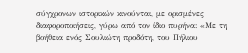σύγχρονων ιστορικών κινούνται, με ορισμένες διαφοροποιήσεις, γύρω από τον ίδιο πυρήνα: «Με τη βοήθεια ενός Σουλιώτη προδότη, του Πήλιου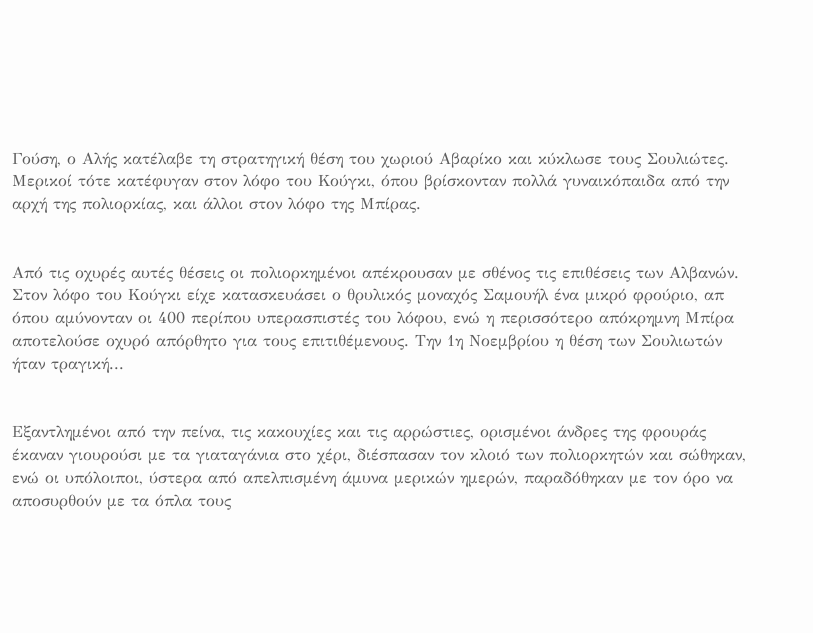Γούση, ο Αλής κατέλαβε τη στρατηγική θέση του χωριού Αβαρίκο και κύκλωσε τους Σουλιώτες. Μερικοί τότε κατέφυγαν στον λόφο του Κούγκι, όπου βρίσκονταν πολλά γυναικόπαιδα από την αρχή της πολιορκίας, και άλλοι στον λόφο της Μπίρας.


Από τις οχυρές αυτές θέσεις οι πολιορκημένοι απέκρουσαν με σθένος τις επιθέσεις των Αλβανών. Στον λόφο του Κούγκι είχε κατασκευάσει ο θρυλικός μοναχός Σαμουήλ ένα μικρό φρούριο, απ όπου αμύνονταν οι 400 περίπου υπερασπιστές του λόφου, ενώ η περισσότερο απόκρημνη Μπίρα αποτελούσε οχυρό απόρθητο για τους επιτιθέμενους. Την 1η Νοεμβρίου η θέση των Σουλιωτών ήταν τραγική...


Εξαντλημένοι από την πείνα, τις κακουχίες και τις αρρώστιες, ορισμένοι άνδρες της φρουράς έκαναν γιουρούσι με τα γιαταγάνια στο χέρι, διέσπασαν τον κλοιό των πολιορκητών και σώθηκαν, ενώ οι υπόλοιποι, ύστερα από απελπισμένη άμυνα μερικών ημερών, παραδόθηκαν με τον όρο να αποσυρθούν με τα όπλα τους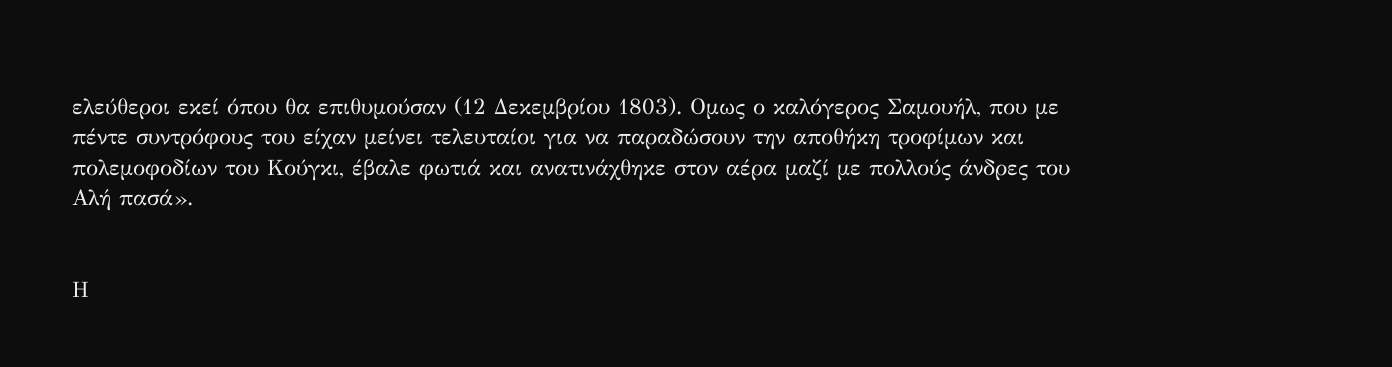ελεύθεροι εκεί όπου θα επιθυμούσαν (12 Δεκεμβρίου 1803). Ομως ο καλόγερος Σαμουήλ, που με πέντε συντρόφους του είχαν μείνει τελευταίοι για να παραδώσουν την αποθήκη τροφίμων και πολεμοφοδίων του Κούγκι, έβαλε φωτιά και ανατινάχθηκε στον αέρα μαζί με πολλούς άνδρες του Αλή πασά».


Η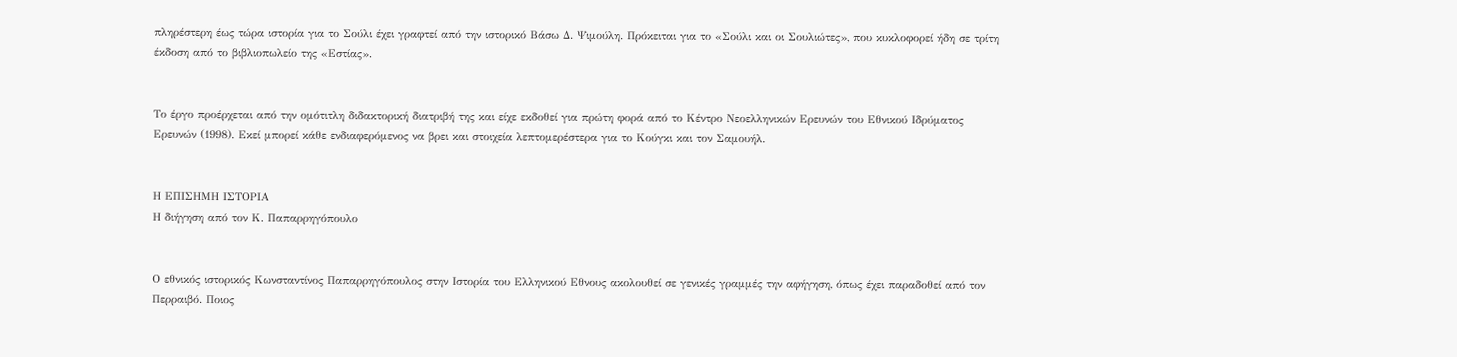πληρέστερη έως τώρα ιστορία για το Σούλι έχει γραφτεί από την ιστορικό Βάσω Δ. Ψιμούλη. Πρόκειται για το «Σούλι και οι Σουλιώτες», που κυκλοφορεί ήδη σε τρίτη έκδοση από το βιβλιοπωλείο της «Εστίας».


Το έργο προέρχεται από την ομότιτλη διδακτορική διατριβή της και είχε εκδοθεί για πρώτη φορά από το Κέντρο Νεοελληνικών Ερευνών του Εθνικού Ιδρύματος Ερευνών (1998). Εκεί μπορεί κάθε ενδιαφερόμενος να βρει και στοιχεία λεπτομερέστερα για το Κούγκι και τον Σαμουήλ.


Η ΕΠΙΣΗΜΗ ΙΣΤΟΡΙΑ
Η διήγηση από τον Κ. Παπαρρηγόπουλο


Ο εθνικός ιστορικός Κωνσταντίνος Παπαρρηγόπουλος στην Ιστορία του Ελληνικού Εθνους ακολουθεί σε γενικές γραμμές την αφήγηση, όπως έχει παραδοθεί από τον Περραιβό. Ποιος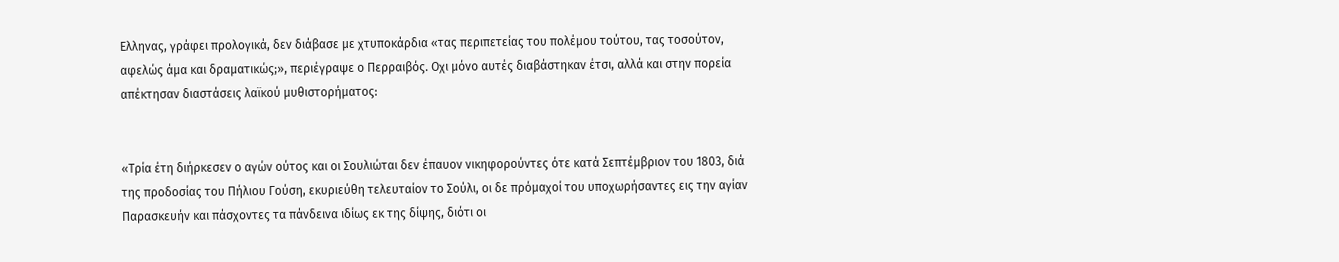Ελληνας, γράφει προλογικά, δεν διάβασε με χτυποκάρδια «τας περιπετείας του πολέμου τούτου, τας τοσούτον, αφελώς άμα και δραματικώς;», περιέγραψε ο Περραιβός. Οχι μόνο αυτές διαβάστηκαν έτσι, αλλά και στην πορεία απέκτησαν διαστάσεις λαϊκού μυθιστορήματος:


«Τρία έτη διήρκεσεν ο αγών ούτος και οι Σουλιώται δεν έπαυον νικηφορούντες ότε κατά Σεπτέμβριον του 1803, διά της προδοσίας του Πήλιου Γούση, εκυριεύθη τελευταίον το Σούλι, οι δε πρόμαχοί του υποχωρήσαντες εις την αγίαν Παρασκευήν και πάσχοντες τα πάνδεινα ιδίως εκ της δίψης, διότι οι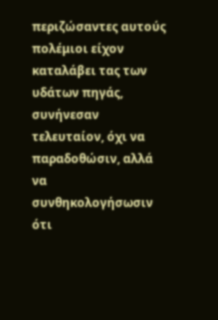περιζώσαντες αυτούς πολέμιοι είχον καταλάβει τας των υδάτων πηγάς, συνήνεσαν τελευταίον, όχι να παραδοθώσιν, αλλά να συνθηκολογήσωσιν ότι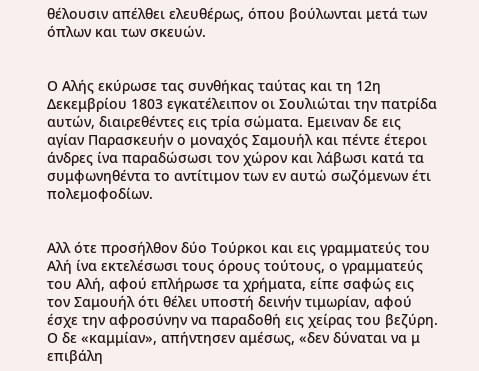θέλουσιν απέλθει ελευθέρως, όπου βούλωνται μετά των όπλων και των σκευών.


Ο Αλής εκύρωσε τας συνθήκας ταύτας και τη 12η Δεκεμβρίου 1803 εγκατέλειπον οι Σουλιώται την πατρίδα αυτών, διαιρεθέντες εις τρία σώματα. Εμειναν δε εις αγίαν Παρασκευήν ο μοναχός Σαμουήλ και πέντε έτεροι άνδρες ίνα παραδώσωσι τον χώρον και λάβωσι κατά τα συμφωνηθέντα το αντίτιμον των εν αυτώ σωζόμενων έτι πολεμοφοδίων.


Αλλ ότε προσήλθον δύο Τούρκοι και εις γραμματεύς του Αλή ίνα εκτελέσωσι τους όρους τούτους, ο γραμματεύς του Αλή, αφού επλήρωσε τα χρήματα, είπε σαφώς εις τον Σαμουήλ ότι θέλει υποστή δεινήν τιμωρίαν, αφού έσχε την αφροσύνην να παραδοθή εις χείρας του βεζύρη. Ο δε «καμμίαν», απήντησεν αμέσως, «δεν δύναται να μ επιβάλη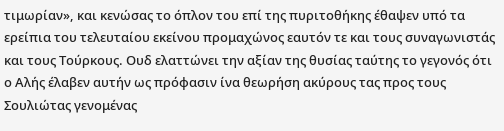τιμωρίαν», και κενώσας το όπλον του επί της πυριτοθήκης έθαψεν υπό τα ερείπια του τελευταίου εκείνου προμαχώνος εαυτόν τε και τους συναγωνιστάς και τους Τούρκους. Ουδ ελαττώνει την αξίαν της θυσίας ταύτης το γεγονός ότι ο Αλής έλαβεν αυτήν ως πρόφασιν ίνα θεωρήση ακύρους τας προς τους Σουλιώτας γενομένας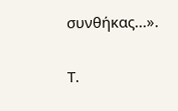συνθήκας...».


Τ.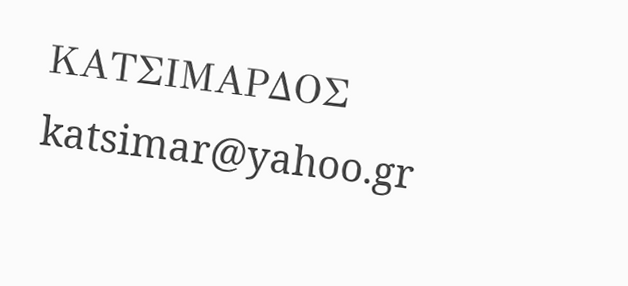ΚΑΤΣΙΜΑΡΔΟΣ
katsimar@yahoo.gr